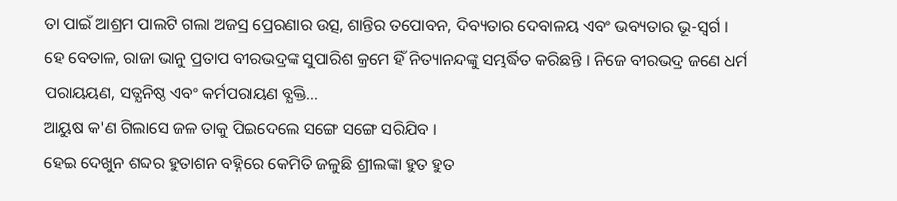ତା ପାଇଁ ଆଶ୍ରମ ପାଲଟି ଗଲା ଅଜସ୍ର ପ୍ରେରଣାର ଉତ୍ସ, ଶାନ୍ତିର ତପୋବନ, ଦିବ୍ୟତାର ଦେବାଳୟ ଏବଂ ଭବ୍ୟତାର ଭୂ-ସ୍ୱର୍ଗ ।
ହେ ବେତାଳ, ରାଜା ଭାନୁ ପ୍ରତାପ ବୀରଭଦ୍ରଙ୍କ ସୁପାରିଶ କ୍ରମେ ହିଁ ନିତ୍ୟାନନ୍ଦଙ୍କୁ ସମ୍ଭର୍ଦ୍ଧିତ କରିଛନ୍ତି । ନିଜେ ବୀରଭଦ୍ର ଜଣେ ଧର୍ମ ପରାୟୟଣ, ସତ୍ଯନିଷ୍ଠ ଏବଂ କର୍ମପରାୟଣ ବ୍ଯକ୍ତି...
ଆୟୁଷ କ'ଣ ଗିଲାସେ ଜଳ ତାକୁ ପିଇଦେଲେ ସଙ୍ଗେ ସଙ୍ଗେ ସରିଯିବ ।
ହେଇ ଦେଖୁନ ଶବ୍ଦର ହୁତାଶନ ବହ୍ନିରେ କେମିତି ଜଳୁଛି ଶ୍ରୀଲଙ୍କା ହୁତ ହୁତ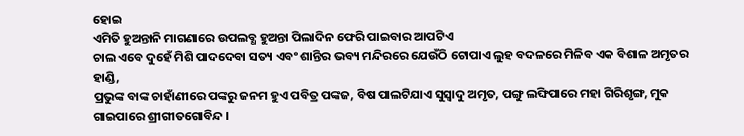ହୋଇ
ଏମିତି ହୁଅନ୍ତାନି ମାଗଣାରେ ଉପଲବ୍ଧ ହୁଅନ୍ତା ପିଲାଦିନ ଫେରି ପାଇବାର ଆପଟିଏ
ଚାଲ ଏବେ ଦୁହେଁ ମିଶି ପାଦଦେବା ସତ୍ୟ ଏବଂ ଶାନ୍ତିର ଭବ୍ୟ ମନ୍ଦିରରେ ଯେଉଁଠି ଟୋପାଏ ଲୁହ ବଦଳରେ ମିଳିବ ଏକ ବିଶାଳ ଅମୃତର ହାଣ୍ଡି,
ପ୍ରଭୁଙ୍କ ବାଙ୍କ ଚାହାଁଣୀରେ ପଙ୍କରୁ ଜନମ ହୁଏ ପବିତ୍ର ପଙ୍କଜ, ବିଷ ପାଲଟିଯାଏ ସୁସ୍ୱାଦୁ ଅମୃତ, ପଙ୍ଗୁ ଲଙ୍ଘିପାରେ ମହା ଗିରିଶୃଙ୍ଗ, ମୁକ ଗାଇପାରେ ଶ୍ରୀଗୀତଗୋବିନ୍ଦ ।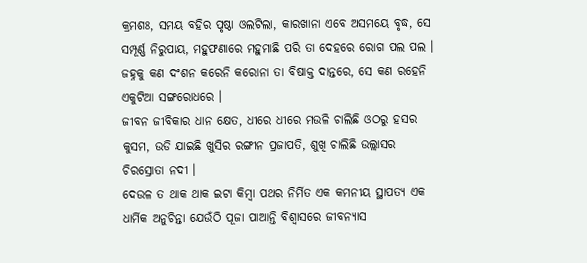କ୍ରମଶଃ, ସମୟ ବହିର ପୃଷ୍ଠା ଓଲଟିଲା, କାରଖାନା ଏବେ ଅସମୟେ ବୃଦ୍ଧ, ସେ ସମ୍ପୂର୍ଣ୍ଣ ନିରୁପାୟ, ମହୁଫଣାରେ ମହୁମାଛି ପରି ତା ଦେହରେ ରୋଗ ପଲ ପଲ ।
ଜହ୍ନକୁ କଣ ଦଂଶନ କରେନି କରୋନା ତା ବିଷାକ୍ତ ଦାନ୍ତରେ, ସେ କଣ ରହେନି ଏକୁଟିଆ ସଙ୍ଗରୋଧରେ ।
ଜୀବନ ଜୀବିକାର ଧାନ କ୍ଷେତ, ଧୀରେ ଧୀରେ ମଉଳି ଚାଲିଛି ଓଠରୁ ହସର କୁସମ, ଉଡି ଯାଇଛି ଖୁସିର ରଙ୍ଗୀନ ପ୍ରଜାପତି, ଶୁଖି ଚାଲିଛି ଉଲ୍ଲାସର ଚିରସ୍ରୋତା ନଦୀ ।
ଦେଉଳ ତ ଥାକ ଥାକ ଇଟା କିମ୍ବା ପଥର ନିର୍ମିତ ଏକ କମନୀୟ ସ୍ଥାପତ୍ୟ ଏକ ଧାର୍ମିକ ଅନୁଚିନ୍ତା ଯେଉଁଠି ପୂଜା ପାଆନ୍ତି ବିଶ୍ୱାସରେ ଜୀବନ୍ୟାସ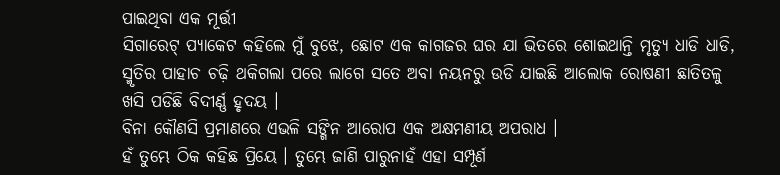ପାଇଥିବା ଏକ ମୂର୍ତ୍ତୀ
ସିଗାରେଟ୍ ପ୍ୟାକେଟ କହିଲେ ମୁଁ ବୁଝେ, ଛୋଟ ଏକ କାଗଜର ଘର ଯା ଭିତରେ ଶୋଇଥାନ୍ତି ମୃତ୍ୟୁ ଧାଡି ଧାଡି,
ସ୍ମୃତିର ପାହାଚ ଚଢ଼ି ଥକିଗଲା ପରେ ଲାଗେ ସତେ ଅବା ନୟନରୁ ଉଡି ଯାଇଛି ଆଲୋକ ରୋଷଣୀ ଛାତିତଳୁ ଖସି ପଡିଛି ବିଦୀର୍ଣ୍ଣ ହୃଦୟ ।
ବିନା କୌଣସି ପ୍ରମାଣରେ ଏଭଳି ସଙ୍ଗିନ ଆରୋପ ଏକ ଅକ୍ଷମଣୀୟ ଅପରାଧ ।
ହଁ ତୁମ୍ଭେ ଠିକ କହିଛ ପ୍ରିୟେ । ତୁମ୍ଭେ ଜାଣି ପାରୁନାହଁ ଏହା ସମ୍ପୂର୍ଣ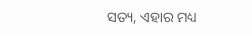ସତ୍ୟ, ଏହାର ମଧ୍ୟ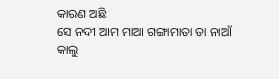କାରଣ ଅଛି
ସେ ନଦୀ ଆମ ମାଆ ଗଙ୍ଗାମାତା ତା ନାଆଁ
କାଲୁ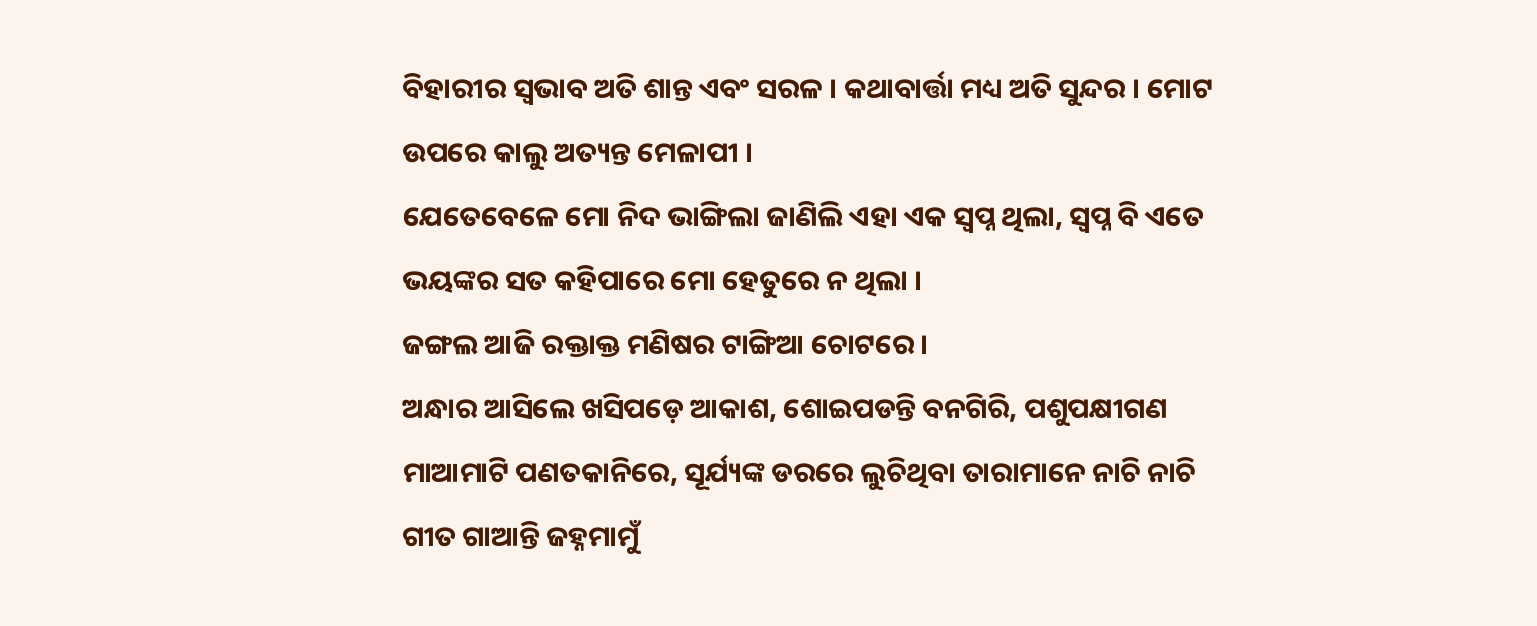ବିହାରୀର ସ୍ୱଭାବ ଅତି ଶାନ୍ତ ଏବଂ ସରଳ । କଥାବାର୍ତ୍ତା ମଧ୍ୟ ଅତି ସୁନ୍ଦର । ମୋଟ ଉପରେ କାଲୁ ଅତ୍ୟନ୍ତ ମେଳାପୀ ।
ଯେତେବେଳେ ମୋ ନିଦ ଭାଙ୍ଗିଲା ଜାଣିଲି ଏହା ଏକ ସ୍ୱପ୍ନ ଥିଲା, ସ୍ୱପ୍ନ ବି ଏତେ ଭୟଙ୍କର ସତ କହିପାରେ ମୋ ହେତୁରେ ନ ଥିଲା ।
ଜଙ୍ଗଲ ଆଜି ରକ୍ତାକ୍ତ ମଣିଷର ଟାଙ୍ଗିଆ ଚୋଟରେ ।
ଅନ୍ଧାର ଆସିଲେ ଖସିପଡ଼େ ଆକାଶ, ଶୋଇପଡନ୍ତି ବନଗିରି, ପଶୁପକ୍ଷୀଗଣ ମାଆମାଟି ପଣତକାନିରେ, ସୂର୍ଯ୍ୟଙ୍କ ଡରରେ ଲୁଚିଥିବା ତାରାମାନେ ନାଚି ନାଚି ଗୀତ ଗାଆନ୍ତି ଜହ୍ନମାମୁଁ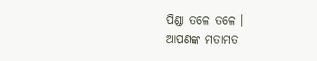ପିଣ୍ଡା ତଳେ ତଳେ ।
ଆପଣଙ୍କ ମତାମତ